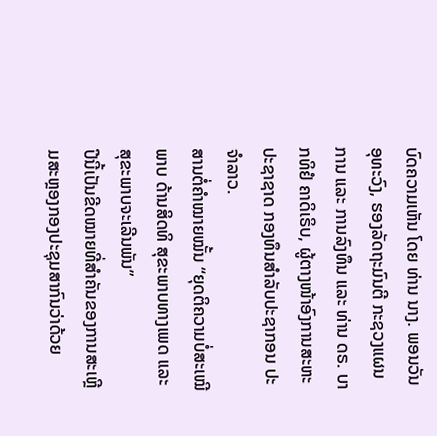ບົດຄວາມເຫັນ ໂດຍ ທ່ານ ນາງ. ພອນວັນ ອຸທະວົງ, ຮອງລັດຖະມົນຕີ ກະຊວງແຜນການ ແລະ ການລົງທຶນ ແລະ ທ່ານ ດຣ. ບາກທິຢໍ ຄາດິເຣິບ, ຜູ້ຕາງໜ້າອົງການສະຫະປະຊາຊາດ ກອງທຶນສຳລັບປະຊາກອນ ປະຈຳລາວ.
ສານຕໍ່ຄຳໝາຍໝັ້ນ “ຍຸດຕິຄວາມບໍ່ສະເໝີພາບ ດ້ານສິດທິ ສຸຂະພາບທາງເພດ ແລະ ສຸຂະພາບຈະເລີນພັນ”
ປີນີ້ເປັນຂີດໝາຍທີ່ສຳຄັນຂອງການສະເຫຼີມສະຫຼອງກອງປະຊຸມສາກົນວ່າດ້ວຍ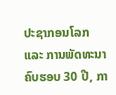ປະຊາກອນໂລກ ແລະ ການພັດທະນາຄົບຮອບ 30 ປີ, ກາ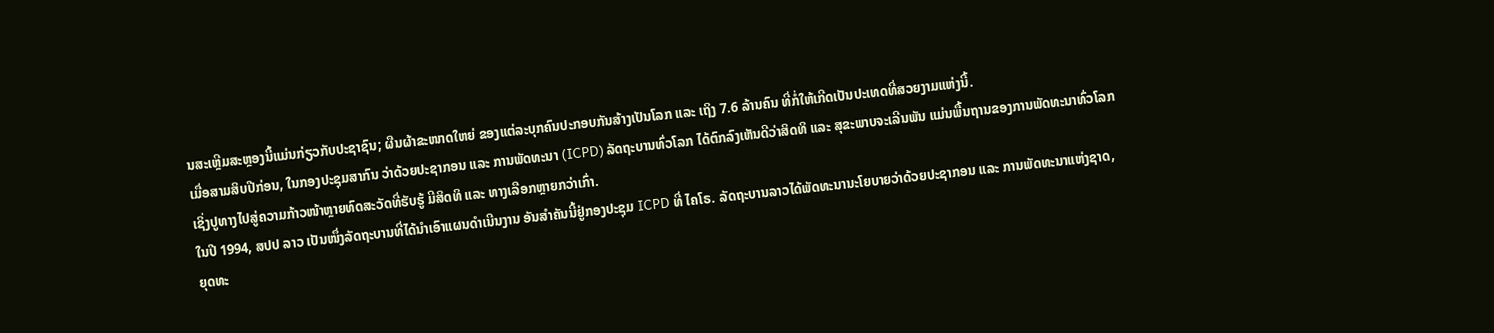ນສະເຫຼີມສະຫຼອງນີ້ແມ່ນກ່ຽວກັບປະຊາຊົນ; ຜືນຜ້າຂະໜາດໃຫຍ່ ຂອງແຕ່ລະບຸກຄົນປະກອບກັນສ້າງເປັນໂລກ ແລະ ເຖິງ 7.6 ລ້ານຄົນ ທີ່ກໍ່ໃຫ້ເກີດເປັນປະເທດທີ່ສວຍງາມແຫ່ງນີ້.
ເມື່ອສາມສິບປີກ່ອນ, ໃນກອງປະຊຸມສາກົນ ວ່າດ້ວຍປະຊາກອນ ແລະ ການພັດທະນາ (ICPD) ລັດຖະບານທົ່ວໂລກ ໄດ້ຕົກລົງເຫັນດີວ່າສິດທິ ແລະ ສຸຂະພາບຈະເລີນພັນ ແມ່ນພື້ນຖານຂອງການພັດທະນາທົ່ວໂລກ ເຊິ່ງປູທາງໄປສູ່ຄວາມກ້າວໜ້າຫຼາຍທົດສະວັດທີ່ຮັບຮູ້ ມີສິດທິ ແລະ ທາງເລືອກຫຼາຍກວ່າເກົ່າ.
ໃນປີ 1994, ສປປ ລາວ ເປັນໜຶ່ງລັດຖະບານທີ່ໄດ້ນໍາເອົາແຜນດຳເນີນງານ ອັນສຳຄັນນີ້ຢູ່ກອງປະຊຸມ ICPD ທີ່ ໄຄໂຣ. ລັດຖະບານລາວໄດ້ພັດທະນານະໂຍບາຍວ່າດ້ວຍປະຊາກອນ ແລະ ການພັດທະນາແຫ່ງຊາດ, ຍຸດທະ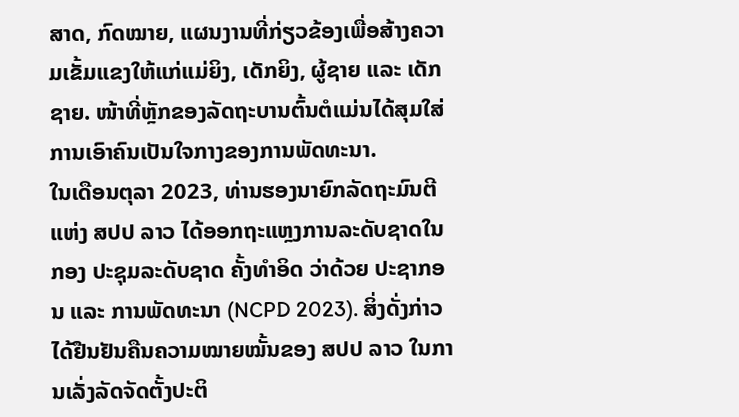ສາດ, ກົດໝາຍ, ແຜນງານທີ່ກ່ຽວຂ້ອງເພື່ອສ້າງຄວາມເຂັ້ມແຂງໃຫ້ແກ່ແມ່ຍິງ, ເດັກຍິງ, ຜູ້ຊາຍ ແລະ ເດັກຊາຍ. ໜ້າທີ່ຫຼັກຂອງລັດຖະບານຕົ້ນຕໍແມ່ນໄດ້ສຸມໃສ່ການເອົາຄົນເປັນໃຈກາງຂອງການພັດທະນາ.
ໃນເດືອນຕຸລາ 2023, ທ່ານຮອງນາຍົກລັດຖະມົນຕີ ແຫ່ງ ສປປ ລາວ ໄດ້ອອກຖະແຫຼງການລະດັບຊາດໃນກອງ ປະຊຸມລະດັບຊາດ ຄັ້ງທຳອິດ ວ່າດ້ວຍ ປະຊາກອນ ແລະ ການພັດທະນາ (NCPD 2023). ສິ່ງດັ່ງກ່າວໄດ້ຢືນຢັນຄືນຄວາມໝາຍໝັ້ນຂອງ ສປປ ລາວ ໃນການເລັ່ງລັດຈັດຕັ້ງປະຕິ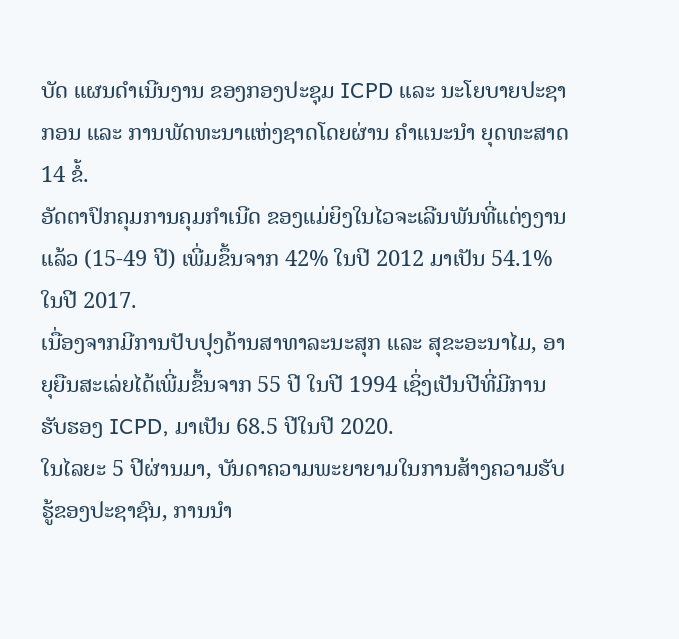ບັດ ແຜນດຳເນີນງານ ຂອງກອງປະຊຸມ ICPD ແລະ ນະໂຍບາຍປະຊາກອນ ແລະ ການພັດທະນາແຫ່ງຊາດໂດຍຜ່ານ ຄຳແນະນຳ ຍຸດທະສາດ 14 ຂໍ້.
ອັດຕາປົກຄຸມການຄຸມກໍາເນີດ ຂອງແມ່ຍິງໃນໄວຈະເລີນພັນທີ່ແຕ່ງງານແລ້ວ (15-49 ປີ) ເພີ່ມຂຶ້ນຈາກ 42% ໃນປີ 2012 ມາເປັນ 54.1% ໃນປີ 2017.
ເນື່ອງຈາກມີການປັບປຸງດ້ານສາທາລະນະສຸກ ແລະ ສຸຂະອະນາໄມ, ອາຍຸຍືນສະເລ່ຍໄດ້ເພີ່ມຂຶ້ນຈາກ 55 ປີ ໃນປີ 1994 ເຊິ່ງເປັນປີທີ່ມີການຮັບຮອງ ICPD, ມາເປັນ 68.5 ປີໃນປີ 2020.
ໃນໄລຍະ 5 ປີຜ່ານມາ, ບັນດາຄວາມພະຍາຍາມໃນການສ້າງຄວາມຮັບຮູ້ຂອງປະຊາຊົນ, ການນໍາ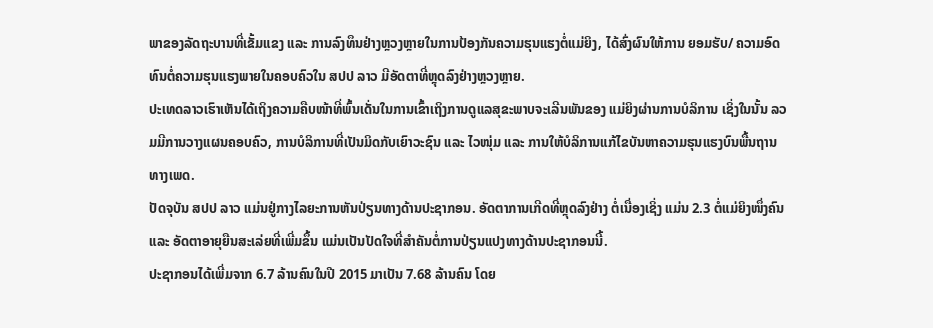ພາຂອງລັດຖະບານທີ່ເຂັ້ມແຂງ ແລະ ການລົງທຶນຢ່າງຫຼວງຫຼາຍໃນການປ້ອງກັນຄວາມຮຸນແຮງຕໍ່ແມ່ຍິງ, ໄດ້ສົ່ງຜົນໃຫ້ການ ຍອມຮັບ/ ຄວາມອົດທົນຕໍ່ຄວາມຮຸນແຮງພາຍໃນຄອບຄົວໃນ ສປປ ລາວ ມີອັດຕາທີ່ຫຼຸດລົງຢ່າງຫຼວງຫຼາຍ.
ປະເທດລາວເຮົາເຫັນໄດ້ເຖິງຄວາມຄືບໜ້າທີ່ພົ້ນເດັ່ນໃນການເຂົ້າເຖິງການດູແລສຸຂະພາບຈະເລີນພັນຂອງ ແມ່ຍິງຜ່ານການບໍລິການ ເຊິ່ງໃນນັ້ນ ລວມມີການວາງແຜນຄອບຄົວ, ການບໍລິການທີ່ເປັນມິດກັບເຍົາວະຊົນ ແລະ ໄວໜຸ່ມ ແລະ ການໃຫ້ບໍລິການແກ້ໄຂບັນຫາຄວາມຮຸນແຮງບົນພື້ນຖານທາງເພດ.
ປັດຈຸບັນ ສປປ ລາວ ແມ່ນຢູ່ກາງໄລຍະການຫັນປ່ຽນທາງດ້ານປະຊາກອນ. ອັດຕາການເກີດທີ່ຫຼຸດລົງຢ່າງ ຕໍ່ເນື່ອງເຊິ່ງ ແມ່ນ 2.3 ຕໍ່ແມ່ຍິງໜຶ່ງຄົນ ແລະ ອັດຕາອາຍຸຍືນສະເລ່ຍທີ່ເພີ່ມຂຶ້ນ ແມ່ນເປັນປັດໃຈທີ່ສໍາຄັນຕໍ່ການປ່ຽນແປງທາງດ້ານປະຊາກອນນີ້.
ປະຊາກອນໄດ້ເພີ່ມຈາກ 6.7 ລ້ານຄົນໃນປີ 2015 ມາເປັນ 7.68 ລ້ານຄົນ ໂດຍ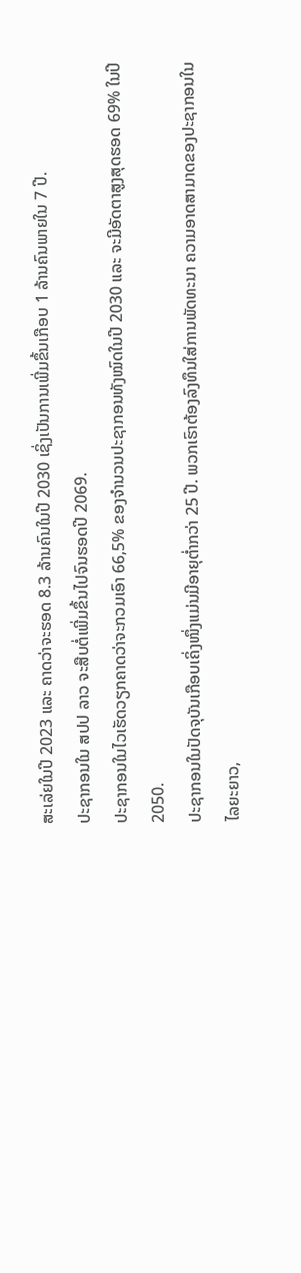ສະເລ່ຍໃນປີ 2023 ແລະ ຄາດວ່າຈະຮອດ 8.3 ລ້ານຄົນໃນປີ 2030 ເຊິ່ງເປັນການເພີ່ມຂຶ້ນເກືອບ 1 ລ້ານຄົນພາຍໃນ 7 ປີ.
ປະຊາກອນໃນ ສປປ ລາວ ຈະສືບຕໍ່ເພີ່ມຂຶ້ນໄປຈົນຮອດປີ 2069.
ປະຊາກອນໃນໄວເຮັດວຽກຄາດວ່າຈະກວມເອົາ 66,5% ຂອງຈຳນວນປະຊາກອນທັງໝົດໃນປີ 2030 ແລະ ຈະມີອັດຕາສູງສຸດຮອດ 69% ໃນປີ 2050.
ປະຊາກອນໃນປັດຈຸບັນເກືອບເຄິ່ງໜຶ່ງແມ່ນມີອາຍຸຕ່ຳກວ່າ 25 ປີ. ພວກເຮົາຕ້ອງລົງທຶນໃສ່ການພັດທະນາ ຄວາມອາດສາມາດຂອງປະຊາກອນໃນໄລຍະຍາວ,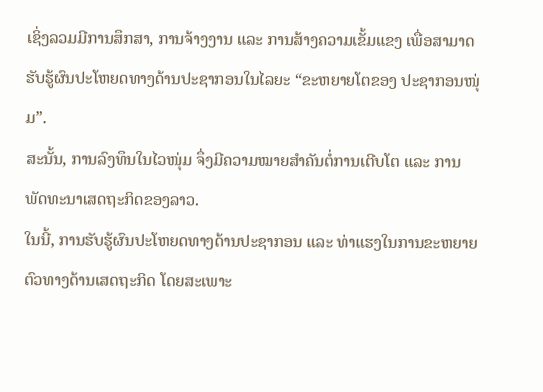ເຊິ່ງລວມມີການສຶກສາ, ການຈ້າງງານ ແລະ ການສ້າງຄວາມເຂັ້ມແຂງ ເພື່ອສາມາດຮັບຮູ້ຜົນປະໂຫຍດທາງດ້ານປະຊາກອນໃນໄລຍະ “ຂະຫຍາຍໂຕຂອງ ປະຊາກອນໜຸ່ມ”.
ສະນັ້ນ, ການລົງທຶນໃນໄວໜຸ່ມ ຈຶ່ງມີຄວາມໝາຍສຳຄັນຕໍ່ການເຕີບໂຕ ແລະ ການພັດທະນາເສດຖະກິດຂອງລາວ.
ໃນນີ້, ການຮັບຮູ້ຜົນປະໂຫຍດທາງດ້ານປະຊາກອນ ແລະ ທ່າແຮງໃນການຂະຫຍາຍຕົວທາງດ້ານເສດຖະກິດ ໂດຍສະເພາະ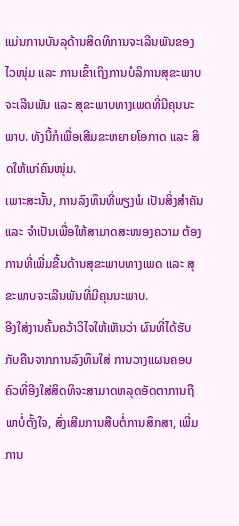ແມ່ນການບັນລຸດ້ານສິດທິການຈະເລີນພັນຂອງໄວໜຸ່ມ ແລະ ການເຂົ້າເຖິງການບໍລິການສຸຂະພາບຈະເລີນພັນ ແລະ ສຸຂະພາບທາງເພດທີ່ມີຄຸນນະພາບ. ທັງນີ້ກໍເພື່ອເສີມຂະຫຍາຍໂອກາດ ແລະ ສິດໃຫ້ແກ່ຄົນໜຸ່ມ.
ເພາະສະນັ້ນ, ການລົງທຶນທີ່ພຽງພໍ ເປັນສິ່ງສຳຄັນ ແລະ ຈຳເປັນເພື່ອໃຫ້ສາມາດສະໜອງຄວາມ ຕ້ອງການທີ່ເພີ່ມຂື້ນດ້ານສຸຂະພາບທາງເພດ ແລະ ສຸຂະພາບຈະເລີນພັນທີ່ມີຄຸນນະພາບ.
ອີງໃສ່ງານຄົ້ນຄວ້າວິໄຈໃຫ້ເຫັນວ່າ ຜົນທີ່ໄດ້ຮັບກັບຄືນຈາກການລົງທຶນໃສ່ ການວາງແຜນຄອບຄົວທີ່ອີງໃສ່ສິດທິຈະສາມາດຫລຸດອັດຕາການຖືພາບໍ່ຕັ້ງໃຈ, ສົ່ງເສີມການສືບຕໍ່ການສຶກສາ, ເພີ່ມການ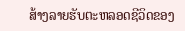ສ້າງລາຍຮັບຕະຫລອດຊີວິດຂອງ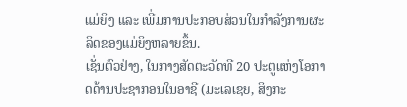ແມ່ຍິງ ແລະ ເພີ່ມການປະກອບສ່ວນໃນກຳລັງການຜະລິດຂອງແມ່ຍິງຫລາຍຂຶ້ນ.
ເຊັ່ນຕົວຢ່າງ, ໃນກາງສັດຕະວັດທີ 20 ປະຕູແຫ່ງໂອກາດດ້ານປະຊາກອນໃນອາຊີ (ມະເລເຊຍ, ສິງກະ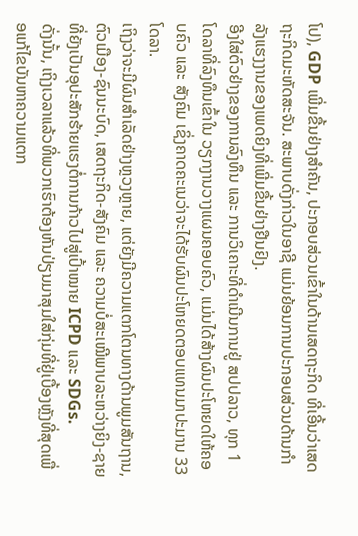ໂປ), GDP ເພີ່ມຂື້ນຢ່າງສຳຄັນ, ປະກອບສ່ວນເຂົ້າໃນດ້ານເສດຖະກິດ ທີ່ເອີ້ນວ່າເສດຖະກິດມະຫັດສະຈັນ. ສະພາບດັ່ງກ່າວໃນອາຊີ ແມ່ນຍ້ອນການປະກອບສ່ວນດ້ານກຳລັງແຮງງານຂອງເພດຍິງທີ່ເພີ່ມຂື້ນຢ່າງຢືນຢົງ.
ອີງໃສ່ຕົວຢ່າງຂອງການລົງທຶນ ແລະ ການວິເຄາະທີ່ດຳເນີນການຢູ່ ສປປລາວ, ທຸກ 1 ໂດລາທີ່ລົງທຶນເຂົ້າໃນ ວຽກງານວາງແຜນຄອບຄົວ, ແມ່ນໄດ້ສ້າງຜົນປະໂຫຍດໃຫ້ຄອບຄົວ ແລະ ສັງຄົມ ເຊິ່ງຄາດຄະເນວ່າຈະໄດ້ຮັບຜົນປະໂຫຍດຕອບແທນມາປະມານ 33 ໂດລາ.
ເຖິງວ່າຈະມີຜົນສໍາເລັດຢ່າງຫຼວງຫຼາຍ, ແຕ່ຍັງມີຄວາມແຕກໂຕນທາງດ້ານພູມສັນຖານ, ຕົວເມືອງ-ຊົນນະບົດ, ເສດຖະກິດ-ສັງຄົມ ແລະ ຄວາມບໍ່ສະເໝີພາບລະຫວ່າງຍິງ-ຊາຍ ທີ່ຍັງເປັນອຸປະສັກຮ້າຍແຮງຕໍ່ການກ້າວໄປສູ່ເປົ້າໝາຍ ICPD ແລະ SDGs.
ດັ່ງນັ້ນ, ເຖິງເວລາແລ້ວທີ່ພວກເຮົາຕ້ອງຫັນປ່ຽນມາສຸມໃສ່ກຸ່ມທີ່ຢູ່ເບື້ອງຫຼັງທີ່ສຸດເພື່ອແກ້ໄຂບັນຫາຄວາມແຕກ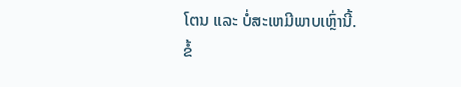ໂຕນ ແລະ ບໍ່ສະເຫມີພາບເຫຼົ່ານີ້.
ຂໍ້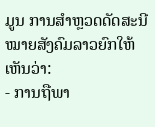ມູນ ການສໍາຫຼວດດັດສະນີໝາຍສັງຄົມລາວຍົກໃຫ້ເຫັນວ່າ:
- ການຖືພາ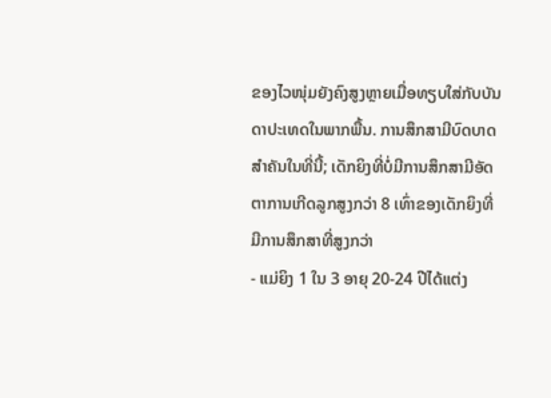ຂອງໄວໜຸ່ມຍັງຄົງສູງຫຼາຍເມື່ອທຽບໃສ່ກັບບັນດາປະເທດໃນພາກພື້ນ. ການສຶກສາມີບົດບາດ ສໍາຄັນໃນທີ່ນີ້; ເດັກຍິງທີ່ບໍ່ມີການສຶກສາມີອັດຕາການເກີດລູກສູງກວ່າ 8 ເທົ່າຂອງເດັກຍິງທີ່ມີການສຶກສາທີ່ສູງກວ່າ
- ແມ່ຍິງ 1 ໃນ 3 ອາຍຸ 20-24 ປີໄດ້ແຕ່ງ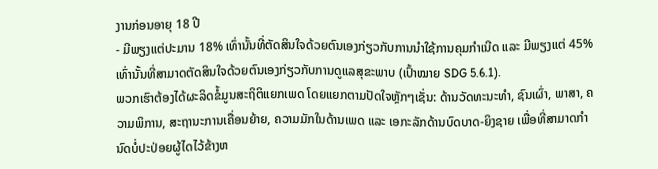ງານກ່ອນອາຍຸ 18 ປີ
- ມີພຽງແຕ່ປະມານ 18% ເທົ່ານັ້ນທີ່ຕັດສິນໃຈດ້ວຍຕົນເອງກ່ຽວກັບການນໍາໃຊ້ການຄຸມກໍາເນີດ ແລະ ມີພຽງແຕ່ 45% ເທົ່ານັ້ນທີ່ສາມາດຕັດສິນໃຈດ້ວຍຕົນເອງກ່ຽວກັບການດູແລສຸຂະພາບ (ເປົ້າໝາຍ SDG 5.6.1).
ພວກເຮົາຕ້ອງໄດ້ຜະລິດຂໍ້ມູນສະຖິຕິແຍກເພດ ໂດຍແຍກຕາມປັດໃຈຫຼັກໆເຊັ່ນ: ດ້ານວັດທະນະທຳ, ຊົນເຜົ່າ, ພາສາ, ຄວາມພິການ, ສະຖານະການເຄື່ອນຍ້າຍ, ຄວາມມັກໃນດ້ານເພດ ແລະ ເອກະລັກດ້ານບົດບາດ-ຍິງຊາຍ ເພື່ອທີ່ສາມາດກຳນົດບໍ່ປະປ່ອຍຜູ້ໄດໄວ້ຂ້າງຫ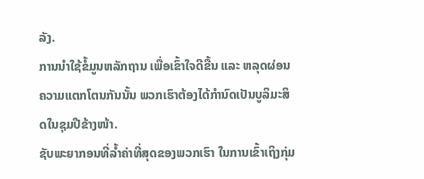ລັງ.
ການນໍາໃຊ້ຂໍ້ມູນຫລັກຖານ ເພື່ອເຂົ້າໃຈດີຂື້ນ ແລະ ຫລຸດຜ່ອນຄວາມແຕກໂຕນກັນນັ້ນ ພວກເຮົາຕ້ອງໄດ້ກຳນົດເປັນບູລິມະສິດໃນຊຸມປີຂ້າງໜ້າ.
ຊັບພະຍາກອນທີ່ລ້ຳຄ່າທີ່ສຸດຂອງພວກເຮົາ ໃນການເຂົ້າເຖິງກຸ່ມ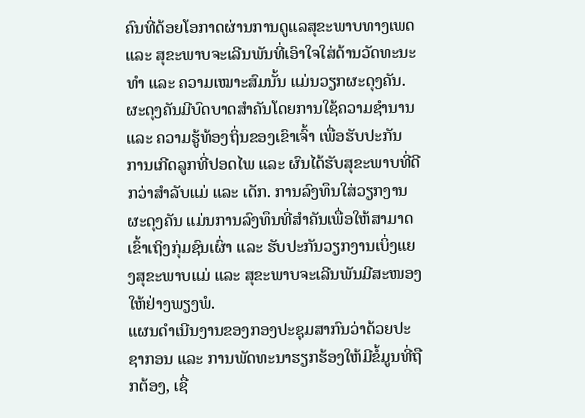ຄົນທີ່ດ້ອຍໂອກາດຜ່ານການດູແລສຸຂະພາບທາງເພດ ແລະ ສຸຂະພາບຈະເລີນພັນທີ່ເອົາໃຈໃສ່ດ້ານວັດທະນະທຳ ແລະ ຄວາມເໝາະສົມນັ້ນ ແມ່ນວຽກຜະດຸງຄັນ.
ຜະດຸງຄັນມີບົດບາດສໍາຄັນໂດຍການໃຊ້ຄວາມຊໍານານ ແລະ ຄວາມຮູ້ທ້ອງຖິ່ນຂອງເຂົາເຈົ້າ ເພື່ອຮັບປະກັນ ການເກີດລູກທີ່ປອດໄພ ແລະ ຜົນໄດ້ຮັບສຸຂະພາບທີ່ດີກວ່າສໍາລັບແມ່ ແລະ ເດັກ. ການລົງທຶນໃສ່ວຽກງານຜະດຸງຄັນ ແມ່ນການລົງທຶນທີ່ສຳຄັນເພື່ອໃຫ້ສາມາດເຂົ້າເຖິງກຸ່ມຊົນເຜົ່າ ແລະ ຮັບປະກັນວຽກງານເບິ່ງແຍງສຸຂະພາບແມ່ ແລະ ສຸຂະພາບຈະເລີນພັນມີສະໜອງໃຫ້ຢ່າງພຽງພໍ.
ແຜນດຳເນີນງານຂອງກອງປະຊຸມສາກົນວ່າດ້ວຍປະຊາກອນ ແລະ ການພັດທະນາຮຽກຮ້ອງໃຫ້ມີຂໍ້ມູນທີ່ຖືກຕ້ອງ, ເຊື່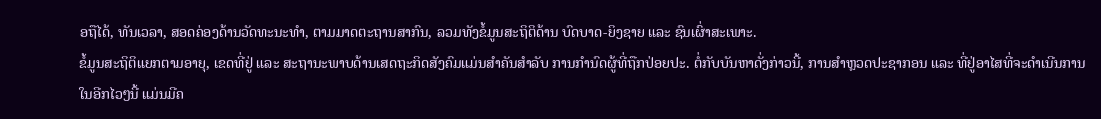ອຖືໄດ້, ທັນເວລາ, ສອດຄ່ອງດ້ານວັດທະນະທໍາ, ຕາມມາດຕະຖານສາກົນ, ລວມທັງຂໍ້ມູນສະຖິຕິດ້ານ ບົດບາດ-ຍິງຊາຍ ແລະ ຊົນເຜົ່າສະເພາະ.
ຂໍ້ມູນສະຖິຕິແຍກຕາມອາຍຸ, ເຂດທີ່ຢູ່ ແລະ ສະຖານະພາບດ້ານເສດຖະກິດສັງຄົມແມ່ນສໍາຄັນສໍາລັບ ການກໍານົດຜູ້ທີ່ຖືກປ່ອຍປະ. ຕໍ່ກັບບັນຫາດັ່ງກ່າວນີ້, ການສຳຫຼວດປະຊາກອນ ແລະ ທີ່ຢູ່ອາໄສທີ່ຈະດຳເນີນການໃນອີກໄວໆນີ້ ແມ່ນມີຄ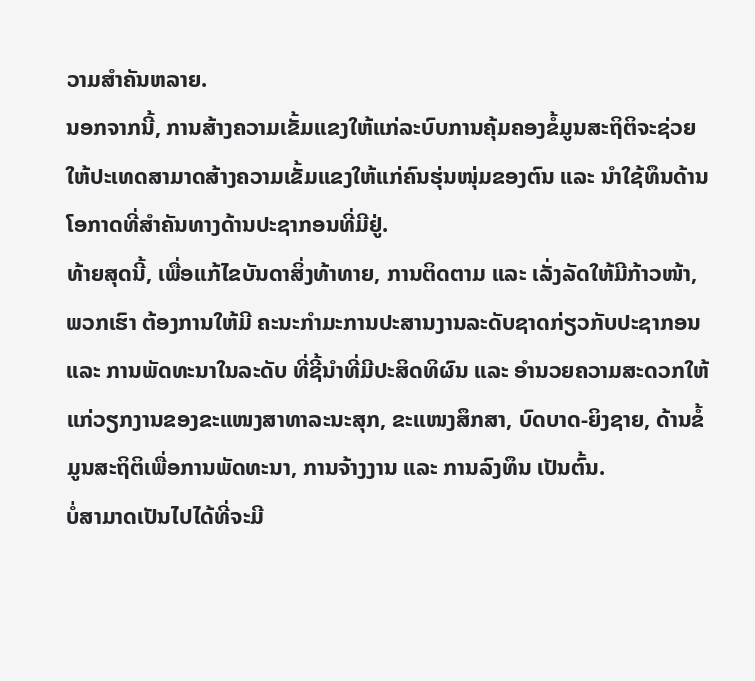ວາມສຳຄັນຫລາຍ.
ນອກຈາກນີ້, ການສ້າງຄວາມເຂັ້ມແຂງໃຫ້ແກ່ລະບົບການຄຸ້ມຄອງຂໍ້ມູນສະຖິຕິຈະຊ່ວຍໃຫ້ປະເທດສາມາດສ້າງຄວາມເຂັ້ມແຂງໃຫ້ແກ່ຄົນຮຸ່ນໜຸ່ມຂອງຕົນ ແລະ ນໍາໃຊ້ທຶນດ້ານໂອກາດທີ່ສຳຄັນທາງດ້ານປະຊາກອນທີ່ມີຢູ່.
ທ້າຍສຸດນີ້, ເພື່ອແກ້ໄຂບັນດາສິ່ງທ້າທາຍ, ການຕິດຕາມ ແລະ ເລັ່ງລັດໃຫ້ມີກ້າວໜ້າ, ພວກເຮົາ ຕ້ອງການໃຫ້ມີ ຄະນະກຳມະການປະສານງານລະດັບຊາດກ່ຽວກັບປະຊາກອນ ແລະ ການພັດທະນາໃນລະດັບ ທີ່ຊີ້ນຳທີ່ມີປະສິດທິຜົນ ແລະ ອຳນວຍຄວາມສະດວກໃຫ້ແກ່ວຽກງານຂອງຂະແໜງສາທາລະນະສຸກ, ຂະແໜງສຶກສາ, ບົດບາດ-ຍິງຊາຍ, ດ້ານຂໍ້ມູນສະຖິຕິເພື່ອການພັດທະນາ, ການຈ້າງງານ ແລະ ການລົງທຶນ ເປັນຕົ້ນ.
ບໍ່ສາມາດເປັນໄປໄດ້ທີ່ຈະມີ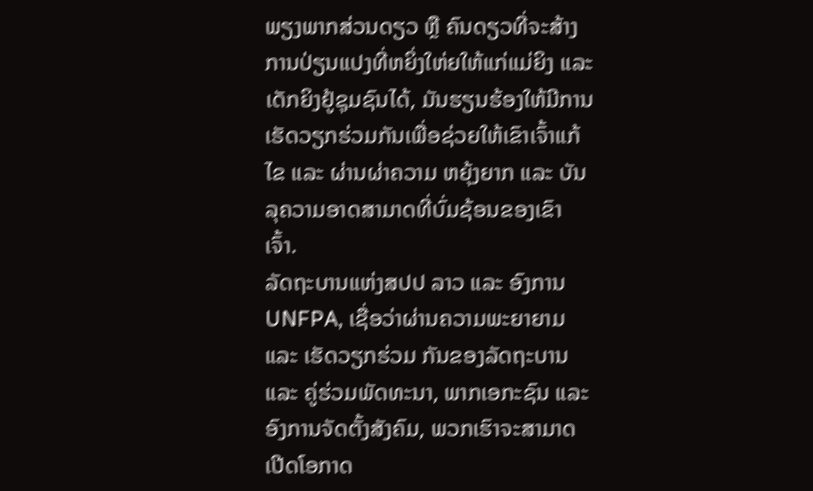ພຽງພາກສ່ວນດຽວ ຫຼື ຄົນດຽວທີ່ຈະສ້າງການປ່ຽນແປງທີ່ຫຍິ່ງໃຫ່ຍໃຫ້ແກ່ແມ່ຍິງ ແລະ ເດັກຍິງຢູ້ຊຸມຊົນໄດ້, ມັນຮຽນຮ້ອງໃຫ້ມີການເຮັດວຽກຮ່ວມກັນເພື່ອຊ່ວຍໃຫ້ເຂົາເຈົ້າແກ້ໄຂ ແລະ ຜ່ານຜ່າຄວາມ ຫຍຸ້ງຍາກ ແລະ ບັນລຸຄວາມອາດສາມາດທີ່ບົ່ມຊ້ອນຂອງເຂົາເຈົ້າ.
ລັດຖະບານແຫ່ງສປປ ລາວ ແລະ ອົງການ UNFPA, ເຊື່ອວ່າຜ່ານຄວາມພະຍາຍາມ ແລະ ເຮັດວຽກຮ່ວມ ກັນຂອງລັດຖະບານ ແລະ ຄູ່ຮ່ວມພັດທະນາ, ພາກເອກະຊົນ ແລະ ອົງການຈັດຕັ້ງສັງຄົມ, ພວກເຮົາຈະສາມາດ ເປີດໂອກາດ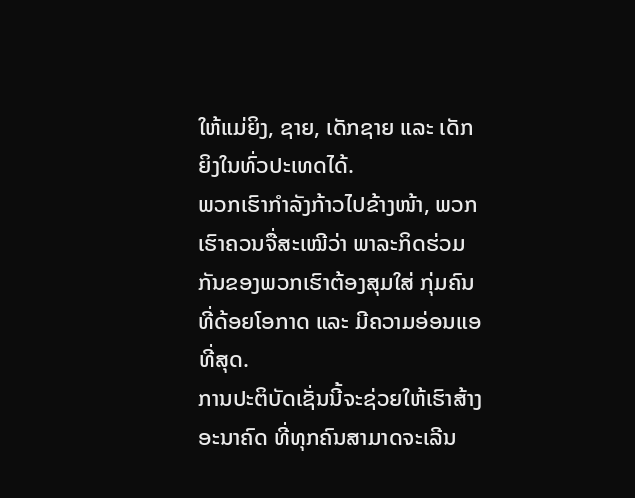ໃຫ້ແມ່ຍິງ, ຊາຍ, ເດັກຊາຍ ແລະ ເດັກຍິງໃນທົ່ວປະເທດໄດ້.
ພວກເຮົາກຳລັງກ້າວໄປຂ້າງໜ້າ, ພວກເຮົາຄວນຈື່ສະເໝີວ່າ ພາລະກິດຮ່ວມກັນຂອງພວກເຮົາຕ້ອງສຸມໃສ່ ກຸ່ມຄົນທີ່ດ້ອຍໂອກາດ ແລະ ມີຄວາມອ່ອນແອທີ່ສຸດ.
ການປະຕິບັດເຊັ່ນນີ້ຈະຊ່ວຍໃຫ້ເຮົາສ້າງອະນາຄົດ ທີ່ທຸກຄົນສາມາດຈະເລີນ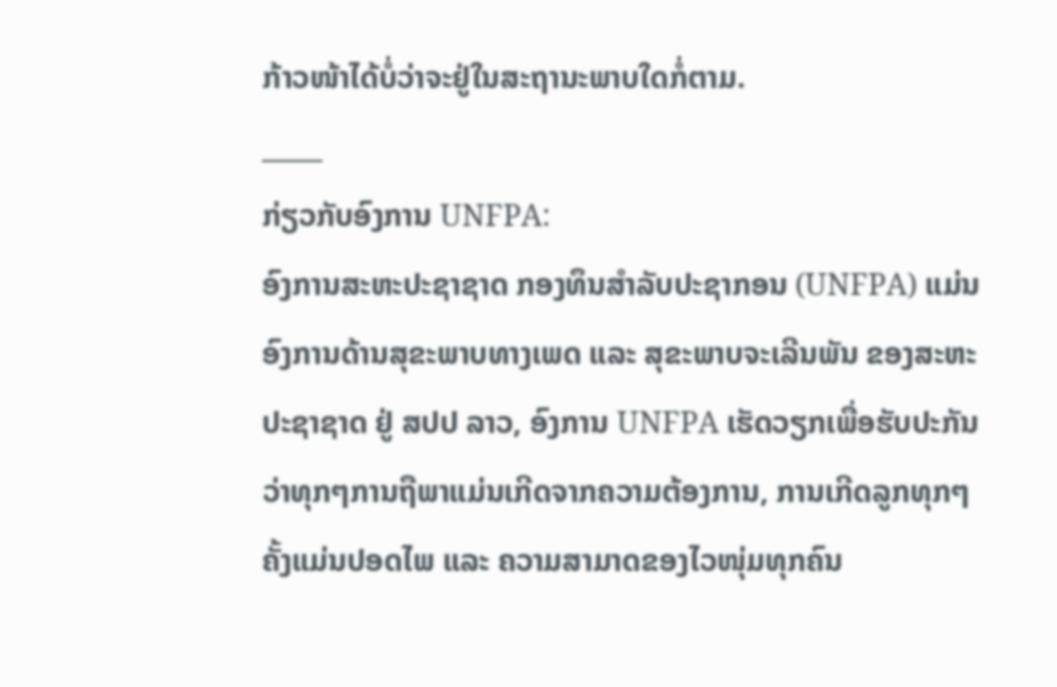ກ້າວໜ້າໄດ້ບໍ່ວ່າຈະຢູ່ໃນສະຖານະພາບໃດກໍ່ຕາມ.
_____
ກ່ຽວກັບອົງການ UNFPA:
ອົງການສະຫະປະຊາຊາດ ກອງທຶນສຳລັບປະຊາກອນ (UNFPA) ແມ່ນອົງການດ້ານສຸຂະພາບທາງເພດ ແລະ ສຸຂະພາບຈະເລີນພັນ ຂອງສະຫະປະຊາຊາດ ຢູ່ ສປປ ລາວ, ອົງການ UNFPA ເຮັດວຽກເພື່ອຮັບປະກັນວ່າທຸກໆການຖືພາແມ່ນເກີດຈາກຄວາມຕ້ອງການ, ການເກີດລູກທຸກໆຄັ້ງແມ່ນປອດໄພ ແລະ ຄວາມສາມາດຂອງໄວໜຸ່ມທຸກຄົນ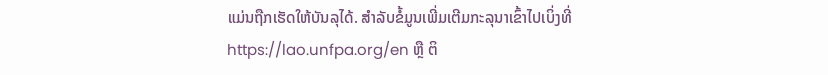ແມ່ນຖືກເຮັດໃຫ້ບັນລຸໄດ້. ສຳລັບຂໍ້ມູນເພີ່ມເຕີມກະລຸນາເຂົ້າໄປເບິ່ງທີ່ https://lao.unfpa.org/en ຫຼື ຕິ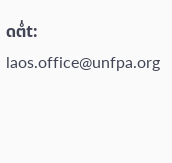ດຕໍ່t: laos.office@unfpa.org